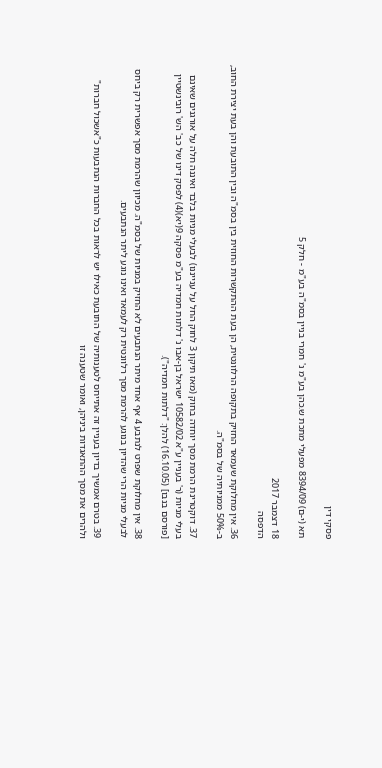פסקי דין

תא (י-ם) 8394/09 מפעלי מתכת ש.כהן בע"מ נ' חמרי בניין בסמ"ה בע"מ - חלק 5

18 דצמבר 2017
הדפסה

36. אין מחלוקת שעמאד החזיק בתקופה הרלוונטית, הן בעת ההתקשרות החוזית בין בסמ"ה ובין התובעת והן בעת יצירת החוב, ב-50% ממניותיה של בסמ"ה.

37. דוקטרינת הרמת מסך יוחדה בחוק (מאז תיקון 3 לחוק החל על ענייננו) לבעלי מניות בלבד ואיננה חלה על אורגנים שאינם בעלי מניות (ר' בעניין ע"א 10582/02 ישראל בן-אבו נ' דלתות חמדיה בע"מ פסקה 9(יא)(4) לפסק דינו של כב' הש' רובינשטיין [פורסם בנבו] (16.10.05) להלן: "דלתות חמדיה").

38. אין מחלוקת שפרט לנתבע 4 אף אחד מיתר הנתבעים לא החזיק במניות של בסמ"ה. מכיוון שהרמת מסך אפשרית רק ביחס לבעלי מניות הרי שהדיון בנוגע להרמת מסך רלוונטית רק לעמאד ואינו נוגע ליתר הנתבעים.

39. בטרם אמשיך בדיון בעניין זה אתייחס לטענותיה של התובעת כאילו יש לראות בכל החברות הנתבעות כ"אשכול חברות" ולהרים את מסך ההתאגדות ביניהן, ואומר שטענה זו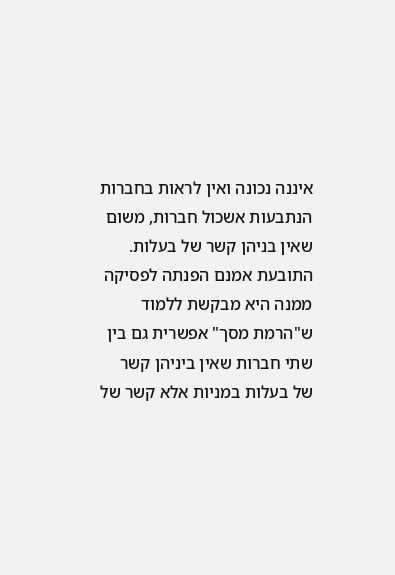איננה נכונה ואין לראות בחברות הנתבעות אשכול חברות, משום שאין בניהן קשר של בעלות.
התובעת אמנם הפנתה לפסיקה ממנה היא מבקשת ללמוד ש"הרמת מסך" אפשרית גם בין שתי חברות שאין ביניהן קשר של בעלות במניות אלא קשר של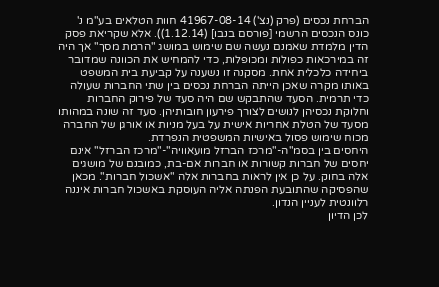הברחת נכסים (פרק (נצ') 41967-08-14 חוות הטלאים בע"מ נ' כונס הנכסים הרשמי [פורסם בנבו] (1.12.14)). אלא שקריאת פסק הדין מלמדת שאמנם נעשה שם שימוש במושג "הרמת מסך" אך היה זה במירכאות כפולות ומכופלות, כדי להמחיש את הכוונה שמדובר ביחידה כלכלית אחת. מסקנה זו נשענה על קביעת בית המשפט באותו מקרה שאכן הייתה הברחת נכסים בין שתי החברות שעולה כדי תרמית. הסעד שהתבקש שם היה סעד של פירוק החברות וחלוקת נכסיהן לנושים לצורך פירעון חובותיהן. סעד זה שונה במהותו מסעד של הטלת אחריות אישית על בעל מניות או אורגן של החברה מכוח שימוש פסול באישיות המשפטית הנפרדת.
היחסים בין בסמ"ה-"מרכז הברזל מועאוויה"-"מרכז הברזל" אינם יחסים של חברות קשורות או חברות אם-בת, כמובנם של מושגים אלה בחוק. על כן אין לראות בחברות אלה "אשכול חברות". מכאן שהפסיקה שהתובעת הפנתה אליה העוסקת באשכול חברות איננה רלוונטית לעניין הנדון.
לכן הדיון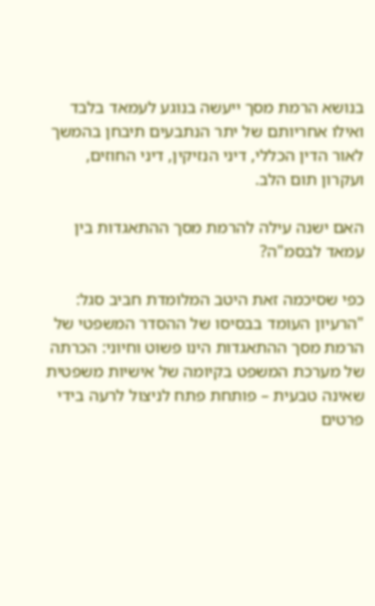בנושא הרמת מסך ייעשה בנוגע לעמאד בלבד ואילו אחריותם של יתר הנתבעים תיבחן בהמשך לאור הדין הכללי, דיני הנזיקין, דיני החוזים, ועקרון תום הלב.

האם ישנה עילה להרמת מסך ההתאגדות בין עמאד לבסמ"ה?

כפי שסיכמה זאת היטב המלומדת חביב סגל:
"הרעיון העומד בבסיסו של ההסדר המשפטי של הרמת מסך ההתאגדות הינו פשוט וחיוני: הכרתה של מערכת המשפט בקיומה של אישיות משפטית שאינה טבעית – פותחת פתח לניצול לרעה בידי פרטים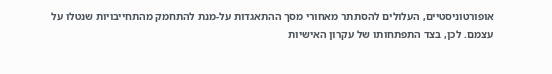אופורטוניסטיים, העלולים להסתתר מאחורי מסך ההתאגדות על-מנת להתחמק מהתחייבויות שנטלו על עצמם. לכן, בצד התפתחותו של עקרון האישיות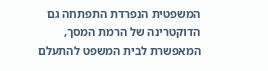המשפטית הנפרדת התפתחה גם הדוקטרינה של הרמת המסך, המאפשרת לבית המשפט להתעלם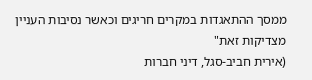ממסך ההתאגדות במקרים חריגים וכאשר נסיבות העניין מצדיקות זאת"
(אירית חביב-סגל, דיני חברות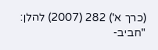(כרך א') 282 (2007) להלן: "חביב-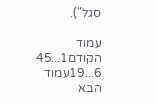סגל").

עמוד הקודם1...45
6...19עמוד הבא